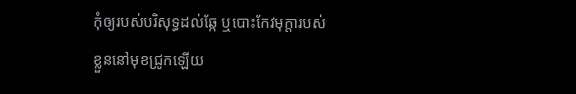កុំឲ្យរបស់បរិសុទ្ធដល់ឆ្កែ ឬបោះកែវមុក្តារបស់ខ្លួននៅមុខជ្រូកឡើយ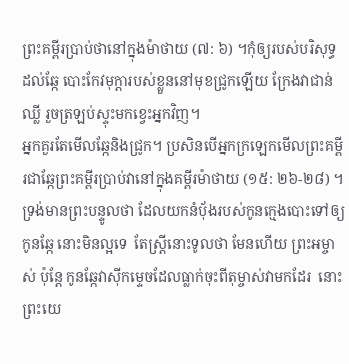ព្រះគម្ពីរប្រាប់ថានៅក្នុងម៉ាថាយ (៧: ៦) ។កុំឲ្យរបស់បរិសុទ្ធដល់ឆ្កែ បោះកែវមុក្តារបស់ខ្លួននៅមុខជ្រូកឡើយ ក្រែងវាជាន់ឈ្លី រួចត្រឡប់ស្ទុះមកខ្វេះអ្នកវិញ។
អ្នកគួរតែមើលឆ្កែនិងជ្រូក។ ប្រសិនបើអ្នកក្រឡេកមើលព្រះគម្ពីរជាឆ្កែព្រះគម្ពីរប្រាប់វានៅក្នុងគម្ពីរម៉ាថាយ (១៥: ២៦-២៨) ។ ទ្រង់មានព្រះបន្ទូលថា ដែលយកនំបុ័ងរបស់កូនក្មេងបោះទៅឲ្យកូនឆ្កែ នោះមិនល្អទេ  តែស្ត្រីនោះទូលថា មែនហើយ ព្រះអម្ចាស់ ប៉ុន្តែ កូនឆ្កែវាស៊ីកម្ទេចដែលធ្លាក់ចុះពីតុម្ចាស់វាមកដែរ  នោះព្រះយេ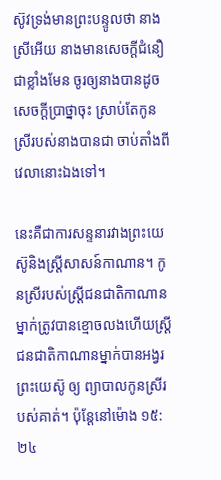ស៊ូវទ្រង់មានព្រះបន្ទូលថា នាងស្រីអើយ នាងមានសេចក្ដីជំនឿជាខ្លាំងមែន ចូរឲ្យនាងបានដូចសេចក្ដីប្រាថ្នាចុះ ស្រាប់តែកូនស្រីរបស់នាងបានជា ចាប់តាំងពីវេលានោះឯងទៅ។

នេះគឺជាការសន្ទនារវាងព្រះយេស៊ូនិងស្ត្រីសាសន៍កាណាន។ កូនស្រីរបស់ស្ដ្រីជនជាតិកាណានម្នាក់ត្រូវបានខ្មោចលងហើយស្ដ្រីជនជាតិកាណានម្នាក់បានអង្វរព្រះយេស៊ូ ឲ្យ ព្យាបាលកូនស្រីរបស់គាត់។ ប៉ុន្តែនៅម៉ោង ១៥:២៤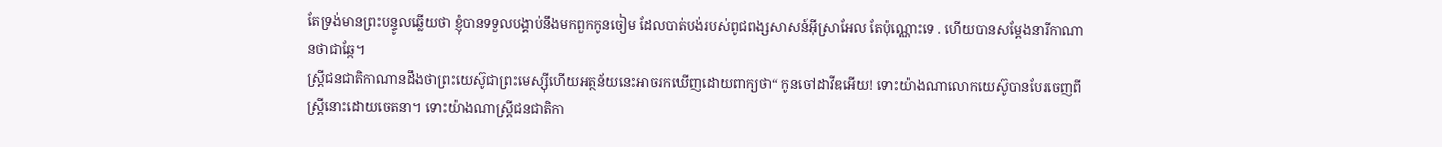តែទ្រង់មានព្រះបន្ទូលឆ្លើយថា ខ្ញុំបានទទួលបង្គាប់នឹងមកពួកកូនចៀម ដែលបាត់បង់របស់ពូជពង្សសាសន៍អ៊ីស្រាអែល តែប៉ុណ្ណោះទេ . ហើយបានសម្តែងនារីកាណានថាជាឆ្កែ។
ស្ដ្រីជនជាតិកាណានដឹងថាព្រះយេស៊ូជាព្រះមេស្ស៊ីហើយអត្ថន័យនេះអាចរកឃើញដោយពាក្យថា“ កូនចៅដាវីឌអើយ! ទោះយ៉ាងណាលោកយេស៊ូបានបែរចេញពីស្ដ្រីនោះដោយចេតនា។ ទោះយ៉ាងណាស្ត្រីជនជាតិកា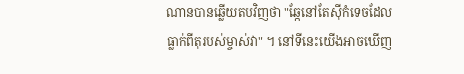ណានបានឆ្លើយតបវិញថា "ឆ្កែនៅតែស៊ីកំទេចដែលធ្លាក់ពីតុរបស់ម្ចាស់វា" ។ នៅទីនេះយើងអាចឃើញ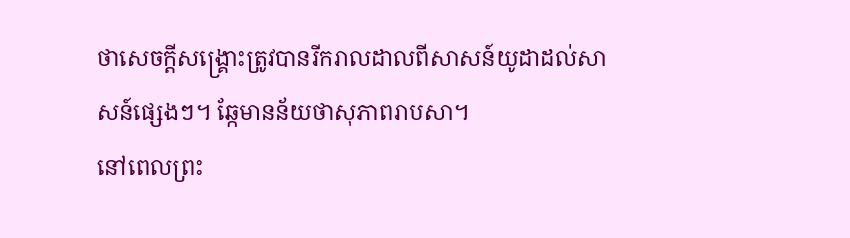ថាសេចក្ដីសង្រ្គោះត្រូវបានរីករាលដាលពីសាសន៍យូដាដល់សាសន៍ផ្សេងៗ។ ឆ្កែមានន័យថាសុភាពរាបសា។
នៅពេលព្រះ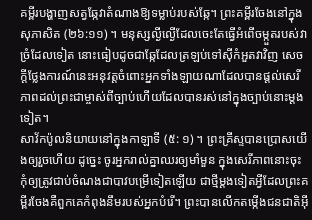គម្ពីរបង្ហាញសត្វឆ្កែវាតំណាងឱ្យទម្លាប់របស់ឆ្កែ។ ព្រះគម្ពីរចែងនៅក្នុងសុភាសិត (២៦:១១) ។ មនុស្សល្ងីល្ងើដែលចេះតែធ្វើអំពើចម្កួតរបស់វាច្រំដែលទៀត នោះធៀបដូចជាឆ្កែដែលត្រឡប់ទៅស៊ីកំអួតវាវិញ សេចក្តីថ្លែងការណ៍នេះអនុវត្តចំពោះអ្នកទាំងឡាយណាដែលបានផ្តល់សេរីភាពដល់ព្រះជាម្ចាស់ពីច្បាប់ហើយដែលបានរស់នៅក្នុងច្បាប់នោះម្តងទៀត។
សាវ័កប៉ូលនិយាយនៅក្នុងកាឡាទី (៥: ១) ។ ព្រះគ្រីស្ទបានប្រោសយើងឲ្យរួចហើយ ដូច្នេះ ចូរអ្នករាល់គ្នាឈរឲ្យមាំមួន ក្នុងសេរីភាពនោះចុះ កុំឲ្យត្រូវជាប់ចំណងជាបាវបម្រើទៀតឡើយ ជាថ្មីម្តងទៀតអ្វីដែលព្រះគម្ពីរចែងគឺពួកគេកំពុងនឹមរបស់អ្នកបំរើ។ ព្រះបានលើកតម្កើងជនជាតិអ៊ី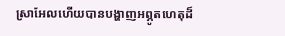ស្រាអែលហើយបានបង្ហាញអព្ភូតហេតុដ៏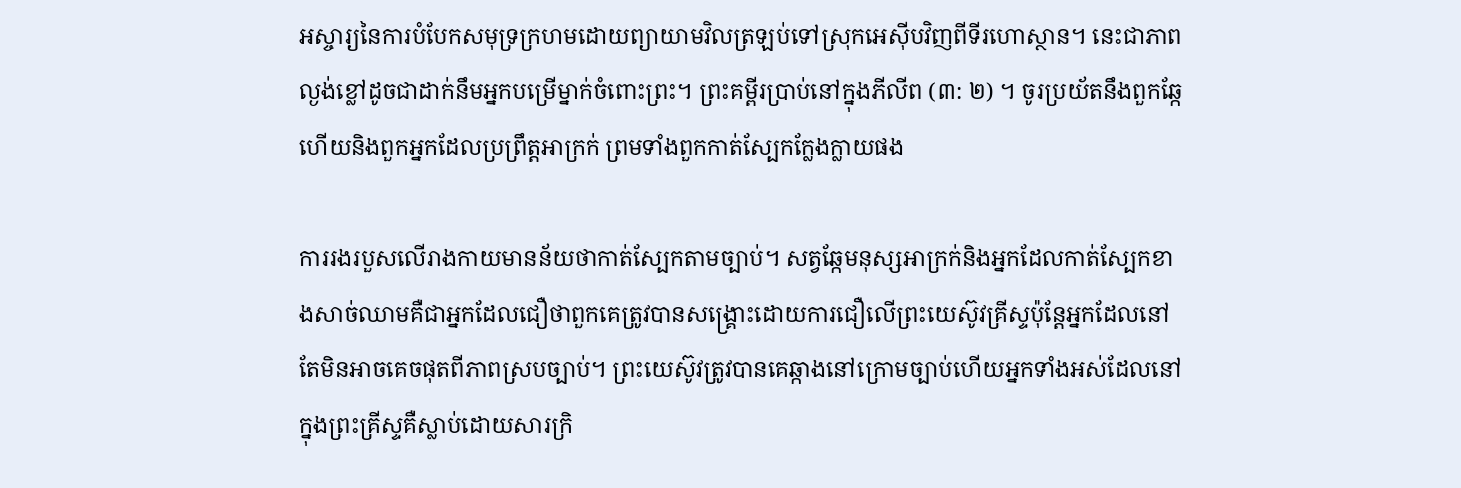អស្ចារ្យនៃការបំបែកសមុទ្រក្រហមដោយព្យាយាមវិលត្រឡប់ទៅស្រុកអេស៊ីបវិញពីទីរហោស្ថាន។ នេះជាភាពល្ងង់ខ្លៅដូចជាដាក់នឹមអ្នកបម្រើម្នាក់ចំពោះព្រះ។ ព្រះគម្ពីរប្រាប់នៅក្នុងភីលីព (៣: ២) ។ ចូរប្រយ័តនឹងពួកឆ្កែ ហើយនិងពួកអ្នកដែលប្រព្រឹត្តអាក្រក់ ព្រមទាំងពួកកាត់ស្បែកក្លែងក្លាយផង

ការរងរបួសលើរាងកាយមានន័យថាកាត់ស្បែកតាមច្បាប់។ សត្វឆ្កែមនុស្សអាក្រក់និងអ្នកដែលកាត់ស្បែកខាងសាច់ឈាមគឺជាអ្នកដែលជឿថាពួកគេត្រូវបានសង្គ្រោះដោយការជឿលើព្រះយេស៊ូវគ្រីស្ទប៉ុន្តែអ្នកដែលនៅតែមិនអាចគេចផុតពីភាពស្របច្បាប់។ ព្រះយេស៊ូវត្រូវបានគេឆ្កាងនៅក្រោមច្បាប់ហើយអ្នកទាំងអស់ដែលនៅក្នុងព្រះគ្រីស្ទគឺស្លាប់ដោយសារក្រិ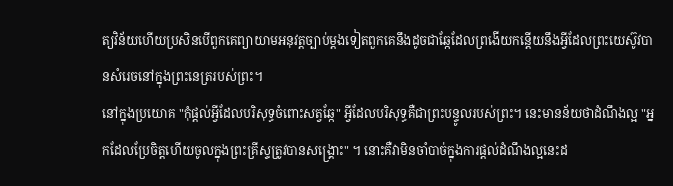ត្យវិន័យហើយប្រសិនបើពួកគេព្យាយាមអនុវត្តច្បាប់ម្តងទៀតពួកគេនឹងដូចជាឆ្កែដែលព្រងើយកន្តើយនឹងអ្វីដែលព្រះយេស៊ូវបានសំរេចនៅក្នុងព្រះនេត្ររបស់ព្រះ។
នៅក្នុងប្រយោគ "កុំផ្តល់អ្វីដែលបរិសុទ្ធចំពោះសត្វឆ្កែ" អ្វីដែលបរិសុទ្ធគឺជាព្រះបន្ទូលរបស់ព្រះ។ នេះមានន័យថាដំណឹងល្អ "អ្នកដែលប្រែចិត្តហើយចូលក្នុងព្រះគ្រីស្ទត្រូវបានសង្គ្រោះ" ។ នោះគឺវាមិនចាំបាច់ក្នុងការផ្តល់ដំណឹងល្អនេះដ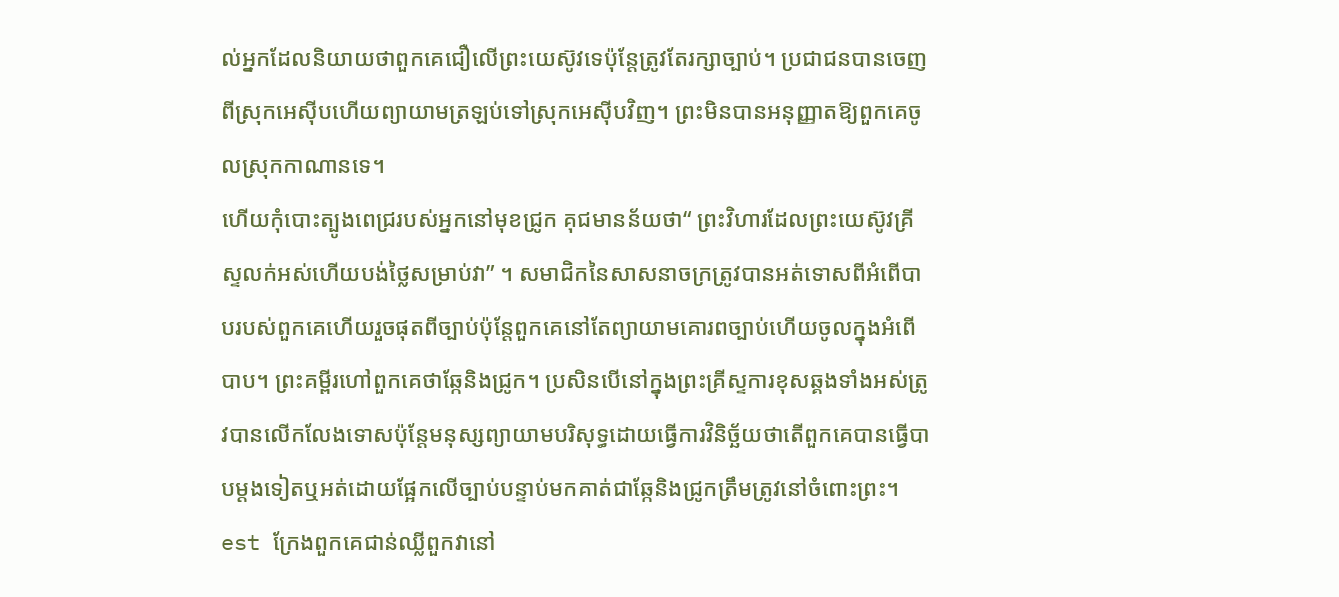ល់អ្នកដែលនិយាយថាពួកគេជឿលើព្រះយេស៊ូវទេប៉ុន្តែត្រូវតែរក្សាច្បាប់។ ប្រជាជនបានចេញពីស្រុកអេស៊ីបហើយព្យាយាមត្រឡប់ទៅស្រុកអេស៊ីបវិញ។ ព្រះមិនបានអនុញ្ញាតឱ្យពួកគេចូលស្រុកកាណានទេ។
ហើយកុំបោះត្បូងពេជ្ររបស់អ្នកនៅមុខជ្រូក គុជមានន័យថា“ ព្រះវិហារដែលព្រះយេស៊ូវគ្រីស្ទលក់អស់ហើយបង់ថ្លៃសម្រាប់វា” ។ សមាជិកនៃសាសនាចក្រត្រូវបានអត់ទោសពីអំពើបាបរបស់ពួកគេហើយរួចផុតពីច្បាប់ប៉ុន្តែពួកគេនៅតែព្យាយាមគោរពច្បាប់ហើយចូលក្នុងអំពើបាប។ ព្រះគម្ពីរហៅពួកគេថាឆ្កែនិងជ្រូក។ ប្រសិនបើនៅក្នុងព្រះគ្រីស្ទការខុសឆ្គងទាំងអស់ត្រូវបានលើកលែងទោសប៉ុន្តែមនុស្សព្យាយាមបរិសុទ្ធដោយធ្វើការវិនិច្ឆ័យថាតើពួកគេបានធ្វើបាបម្តងទៀតឬអត់ដោយផ្អែកលើច្បាប់បន្ទាប់មកគាត់ជាឆ្កែនិងជ្រូកត្រឹមត្រូវនៅចំពោះព្រះ។
est ក្រែងពួកគេជាន់ឈ្លីពួកវានៅ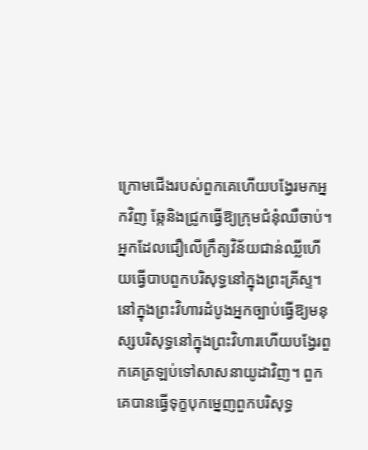ក្រោមជើងរបស់ពួកគេហើយបង្វែរមកអ្នកវិញ ឆ្កែនិងជ្រូកធ្វើឱ្យក្រុមជំនុំឈឺចាប់។ អ្នកដែលជឿលើក្រឹត្យវិន័យជាន់ឈ្លីហើយធ្វើបាបពួកបរិសុទ្ធនៅក្នុងព្រះគ្រីស្ទ។ នៅក្នុងព្រះវិហារដំបូងអ្នកច្បាប់ធ្វើឱ្យមនុស្សបរិសុទ្ធនៅក្នុងព្រះវិហារហើយបង្វែរពួកគេត្រឡប់ទៅសាសនាយូដាវិញ។ ពួកគេបានធ្វើទុក្ខបុកម្នេញពួកបរិសុទ្ធ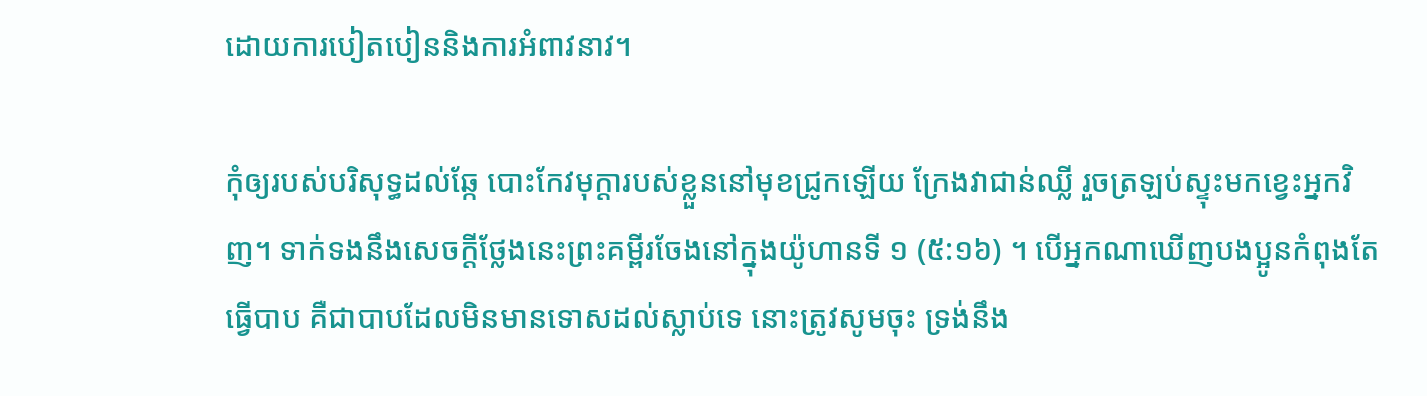ដោយការបៀតបៀននិងការអំពាវនាវ។

កុំឲ្យរបស់បរិសុទ្ធដល់ឆ្កែ បោះកែវមុក្តារបស់ខ្លួននៅមុខជ្រូកឡើយ ក្រែងវាជាន់ឈ្លី រួចត្រឡប់ស្ទុះមកខ្វេះអ្នកវិញ។ ទាក់ទងនឹងសេចក្តីថ្លែងនេះព្រះគម្ពីរចែងនៅក្នុងយ៉ូហានទី ១ (៥:១៦) ។ បើអ្នកណាឃើញបងប្អូនកំពុងតែធ្វើបាប គឺជាបាបដែលមិនមានទោសដល់ស្លាប់ទេ នោះត្រូវសូមចុះ ទ្រង់នឹង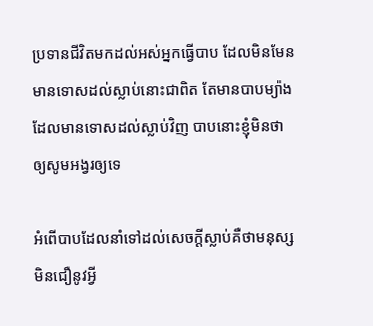ប្រទានជីវិតមកដល់អស់អ្នកធ្វើបាប ដែលមិនមែនមានទោសដល់ស្លាប់នោះជាពិត តែមានបាបម្យ៉ាងដែលមានទោសដល់ស្លាប់វិញ បាបនោះខ្ញុំមិនថា ឲ្យសូមអង្វរឲ្យទេ

អំពើបាបដែលនាំទៅដល់សេចក្ដីស្លាប់គឺថាមនុស្សមិនជឿនូវអ្វី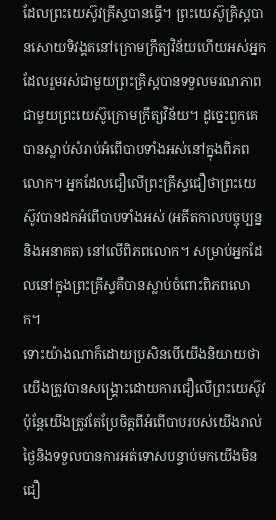ដែលព្រះយេស៊ូវគ្រីស្ទបានធ្វើ។ ព្រះយេស៊ូគ្រិស្ដបានសោយទិវង្គតនៅក្រោមក្រឹត្យវិន័យហើយអស់អ្នកដែលរួមរស់ជាមួយព្រះគ្រិស្ដបានទទួលមរណភាពជាមួយព្រះយេស៊ូក្រោមក្រឹត្យវិន័យ។ ដូច្នេះពួកគេបានស្លាប់សំរាប់អំពើបាបទាំងអស់នៅក្នុងពិភពលោក។ អ្នកដែលជឿលើព្រះគ្រីស្ទជឿថាព្រះយេស៊ូវបានដកអំពើបាបទាំងអស់ (អតីតកាលបច្ចុប្បន្ននិងអនាគត) នៅលើពិភពលោក។ សម្រាប់អ្នកដែលនៅក្នុងព្រះគ្រីស្ទគឺបានស្លាប់ចំពោះពិភពលោក។
ទោះយ៉ាងណាក៏ដោយប្រសិនបើយើងនិយាយថាយើងត្រូវបានសង្គ្រោះដោយការជឿលើព្រះយេស៊ូវប៉ុន្តែយើងត្រូវតែប្រែចិត្តពីអំពើបាបរបស់យើងរាល់ថ្ងៃនិងទទួលបានការអត់ទោសបន្ទាប់មកយើងមិនជឿ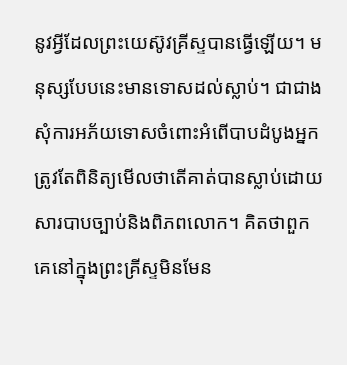នូវអ្វីដែលព្រះយេស៊ូវគ្រីស្ទបានធ្វើឡើយ។ មនុស្សបែបនេះមានទោសដល់ស្លាប់។ ជាជាងសុំការអភ័យទោសចំពោះអំពើបាបដំបូងអ្នកត្រូវតែពិនិត្យមើលថាតើគាត់បានស្លាប់ដោយសារបាបច្បាប់និងពិភពលោក។ គិតថាពួកគេនៅក្នុងព្រះគ្រីស្ទមិនមែន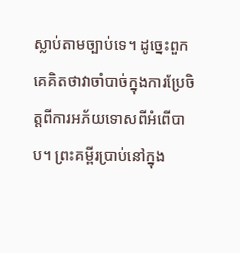ស្លាប់តាមច្បាប់ទេ។ ដូច្នេះពួកគេគិតថាវាចាំបាច់ក្នុងការប្រែចិត្តពីការអភ័យទោសពីអំពើបាប។ ព្រះគម្ពីរប្រាប់នៅក្នុង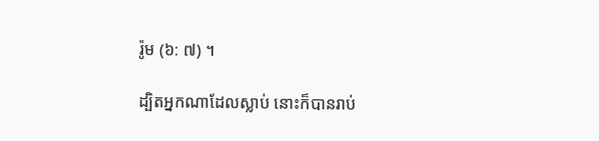រ៉ូម (៦: ៧) ។

ដ្បិតអ្នកណាដែលស្លាប់ នោះក៏បានរាប់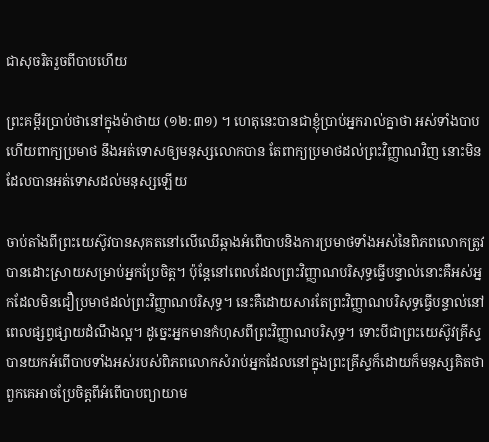ជាសុចរិតរួចពីបាបហើយ

ព្រះគម្ពីរប្រាប់ថានៅក្នុងម៉ាថាយ (១២:៣១) ។ ហេតុនេះបានជាខ្ញុំប្រាប់អ្នករាល់គ្នាថា អស់ទាំងបាប ហើយពាក្យប្រមាថ នឹងអត់ទោសឲ្យមនុស្សលោកបាន តែពាក្យប្រមាថដល់ព្រះវិញ្ញាណវិញ នោះមិនដែលបានអត់ទោសដល់មនុស្សឡើយ

ចាប់តាំងពីព្រះយេស៊ូវបានសុគតនៅលើឈើឆ្កាងអំពើបាបនិងការប្រមាថទាំងអស់នៃពិភពលោកត្រូវបានដោះស្រាយសម្រាប់អ្នកប្រែចិត្ត។ ប៉ុន្តែនៅពេលដែលព្រះវិញ្ញាណបរិសុទ្ធធ្វើបន្ទាល់នោះគឺអស់អ្នកដែលមិនជឿប្រមាថដល់ព្រះវិញ្ញាណបរិសុទ្ធ។ នេះគឺដោយសារតែព្រះវិញ្ញាណបរិសុទ្ធធ្វើបន្ទាល់នៅពេលផ្សព្វផ្សាយដំណឹងល្អ។ ដូច្នេះអ្នកមានកំហុសពីព្រះវិញ្ញាណបរិសុទ្ធ។ ទោះបីជាព្រះយេស៊ូវគ្រីស្ទបានយកអំពើបាបទាំងអស់របស់ពិភពលោកសំរាប់អ្នកដែលនៅក្នុងព្រះគ្រីស្ទក៏ដោយក៏មនុស្សគិតថាពួកគេអាចប្រែចិត្តពីអំពើបាបព្យាយាម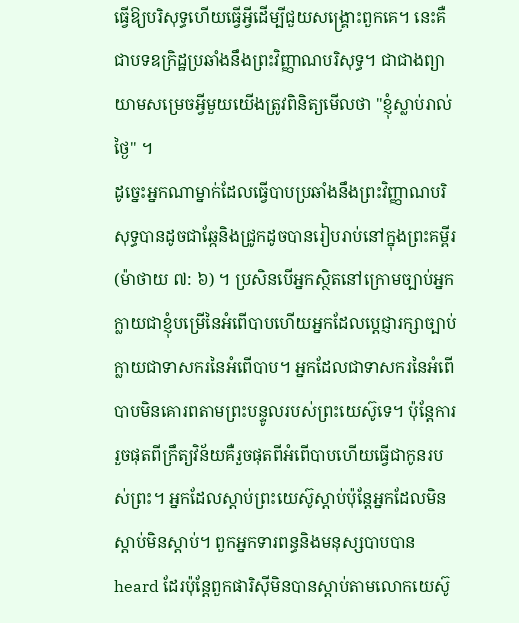ធ្វើឱ្យបរិសុទ្ធហើយធ្វើអ្វីដើម្បីជួយសង្រ្គោះពួកគេ។ នេះគឺជាបទឧក្រិដ្ឋប្រឆាំងនឹងព្រះវិញ្ញាណបរិសុទ្ធ។ ជាជាងព្យាយាមសម្រេចអ្វីមួយយើងត្រូវពិនិត្យមើលថា "ខ្ញុំស្លាប់រាល់ថ្ងៃ" ។
ដូច្នេះអ្នកណាម្នាក់ដែលធ្វើបាបប្រឆាំងនឹងព្រះវិញ្ញាណបរិសុទ្ធបានដូចជាឆ្កែនិងជ្រូកដូចបានរៀបរាប់នៅក្នុងព្រះគម្ពីរ (ម៉ាថាយ ៧: ៦) ។ ប្រសិនបើអ្នកស្ថិតនៅក្រោមច្បាប់អ្នកក្លាយជាខ្ញុំបម្រើនៃអំពើបាបហើយអ្នកដែលប្តេជ្ញារក្សាច្បាប់ក្លាយជាទាសករនៃអំពើបាប។ អ្នកដែលជាទាសករនៃអំពើបាបមិនគោរពតាមព្រះបន្ទូលរបស់ព្រះយេស៊ូទេ។ ប៉ុន្តែការរួចផុតពីក្រឹត្យវិន័យគឺរួចផុតពីអំពើបាបហើយធ្វើជាកូនរបស់ព្រះ។ អ្នកដែលស្តាប់ព្រះយេស៊ូស្តាប់ប៉ុន្តែអ្នកដែលមិនស្តាប់មិនស្តាប់។ ពួកអ្នកទារពន្ធនិងមនុស្សបាបបាន heard ដែរប៉ុន្ដែពួកផារិស៊ីមិនបានស្ដាប់តាមលោកយេស៊ូ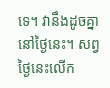ទេ។ វានឹងដូចគ្នានៅថ្ងៃនេះ។ សព្វថ្ងៃនេះលើក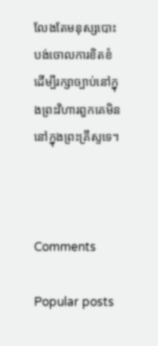លែងតែមនុស្សបោះបង់ចោលការខិតខំដើម្បីរក្សាច្បាប់នៅក្នុងព្រះវិហារពួកគេមិននៅក្នុងព្រះគ្រីស្ទទេ។



Comments

Popular posts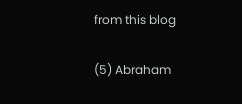from this blog

(5) Abraham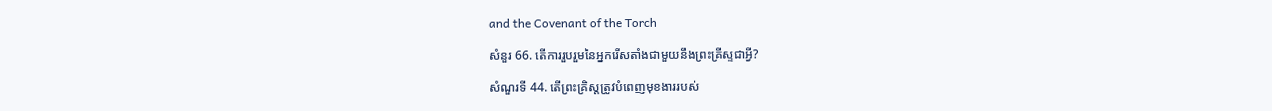and the Covenant of the Torch

សំនួរ 66. តើការរួបរួមនៃអ្នករើសតាំងជាមួយនឹងព្រះគ្រីស្ទជាអ្វី?

សំណួរទី 44. តើព្រះគ្រិស្តត្រូវបំពេញមុខងាររបស់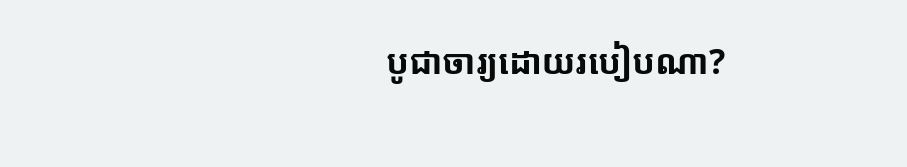បូជាចារ្យដោយរបៀបណា?